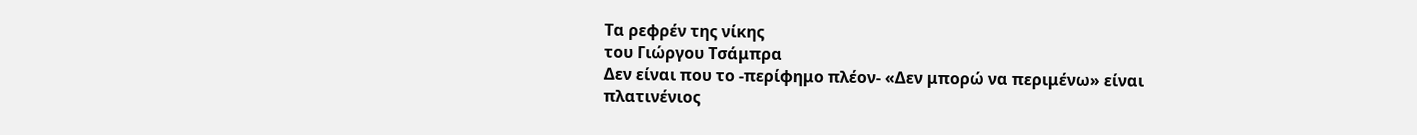Τα ρεφρέν της νίκης
του Γιώργου Τσάμπρα
Δεν είναι που το -περίφημο πλέον- «Δεν μπορώ να περιμένω» είναι πλατινένιος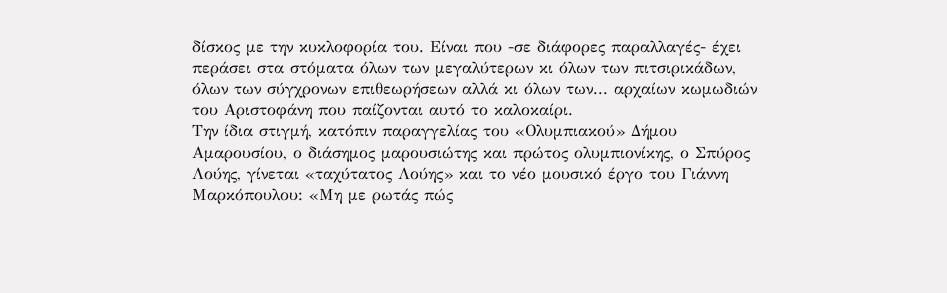δίσκος με την κυκλοφορία του. Είναι που -σε διάφορες παραλλαγές- έχει περάσει στα στόματα όλων των μεγαλύτερων κι όλων των πιτσιρικάδων, όλων των σύγχρονων επιθεωρήσεων αλλά κι όλων των... αρχαίων κωμωδιών του Αριστοφάνη που παίζονται αυτό το καλοκαίρι.
Την ίδια στιγμή, κατόπιν παραγγελίας του «Ολυμπιακού» Δήμου Αμαρουσίου, ο διάσημος μαρουσιώτης και πρώτος ολυμπιονίκης, ο Σπύρος Λούης, γίνεται «ταχύτατος Λούης» και το νέο μουσικό έργο του Γιάννη Μαρκόπουλου: «Μη με ρωτάς πώς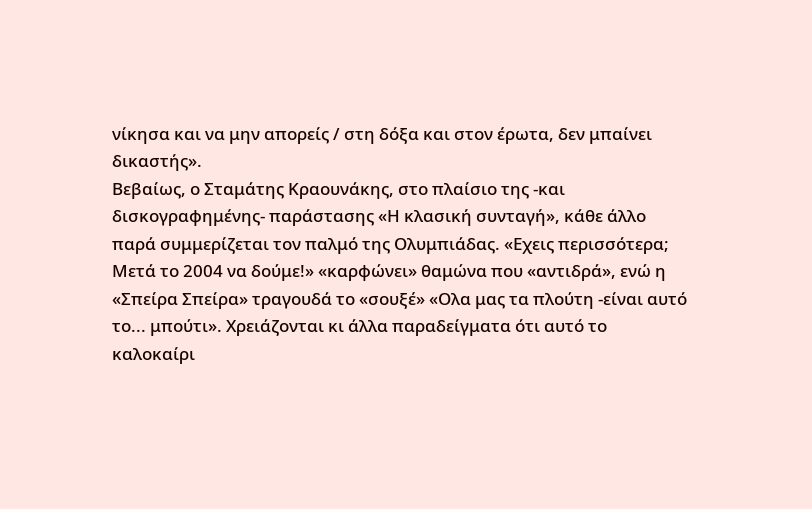νίκησα και να μην απορείς / στη δόξα και στον έρωτα, δεν μπαίνει δικαστής».
Βεβαίως, ο Σταμάτης Κραουνάκης, στο πλαίσιο της -και δισκογραφημένης- παράστασης «Η κλασική συνταγή», κάθε άλλο παρά συμμερίζεται τον παλμό της Ολυμπιάδας. «Εχεις περισσότερα; Μετά το 2004 να δούμε!» «καρφώνει» θαμώνα που «αντιδρά», ενώ η «Σπείρα Σπείρα» τραγουδά το «σουξέ» «Ολα μας τα πλούτη -είναι αυτό το... μπούτι». Χρειάζονται κι άλλα παραδείγματα ότι αυτό το καλοκαίρι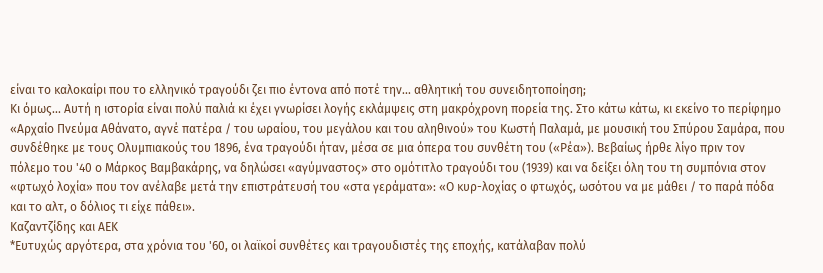είναι το καλοκαίρι που το ελληνικό τραγούδι ζει πιο έντονα από ποτέ την... αθλητική του συνειδητοποίηση;
Κι όμως... Αυτή η ιστορία είναι πολύ παλιά κι έχει γνωρίσει λογής εκλάμψεις στη μακρόχρονη πορεία της. Στο κάτω κάτω, κι εκείνο το περίφημο «Αρχαίο Πνεύμα Αθάνατο, αγνέ πατέρα / του ωραίου, του μεγάλου και του αληθινού» του Κωστή Παλαμά, με μουσική του Σπύρου Σαμάρα, που συνδέθηκε με τους Ολυμπιακούς του 1896, ένα τραγούδι ήταν, μέσα σε μια όπερα του συνθέτη του («Ρέα»). Βεβαίως ήρθε λίγο πριν τον πόλεμο του '40 ο Μάρκος Βαμβακάρης, να δηλώσει «αγύμναστος» στο ομότιτλο τραγούδι του (1939) και να δείξει όλη του τη συμπόνια στον «φτωχό λοχία» που τον ανέλαβε μετά την επιστράτευσή του «στα γεράματα»: «Ο κυρ-λοχίας ο φτωχός, ωσότου να με μάθει / το παρά πόδα και το αλτ, ο δόλιος τι είχε πάθει».
Καζαντζίδης και ΑΕΚ
*Ευτυχώς αργότερα, στα χρόνια του '60, οι λαϊκοί συνθέτες και τραγουδιστές της εποχής, κατάλαβαν πολύ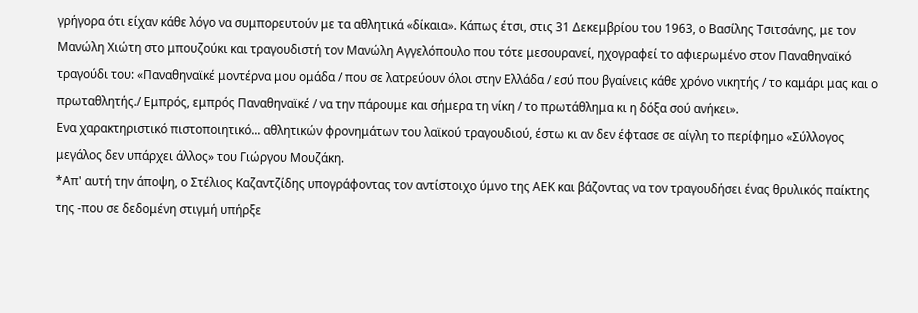γρήγορα ότι είχαν κάθε λόγο να συμπορευτούν με τα αθλητικά «δίκαια». Κάπως έτσι, στις 31 Δεκεμβρίου του 1963, ο Βασίλης Τσιτσάνης, με τον Μανώλη Χιώτη στο μπουζούκι και τραγουδιστή τον Μανώλη Αγγελόπουλο που τότε μεσουρανεί, ηχογραφεί το αφιερωμένο στον Παναθηναϊκό τραγούδι του: «Παναθηναϊκέ μοντέρνα μου ομάδα / που σε λατρεύουν όλοι στην Ελλάδα / εσύ που βγαίνεις κάθε χρόνο νικητής / το καμάρι μας και ο πρωταθλητής./ Εμπρός, εμπρός Παναθηναϊκέ / να την πάρουμε και σήμερα τη νίκη / το πρωτάθλημα κι η δόξα σού ανήκει».
Ενα χαρακτηριστικό πιστοποιητικό... αθλητικών φρονημάτων του λαϊκού τραγουδιού, έστω κι αν δεν έφτασε σε αίγλη το περίφημο «Σύλλογος μεγάλος δεν υπάρχει άλλος» του Γιώργου Μουζάκη.
*Απ' αυτή την άποψη, ο Στέλιος Καζαντζίδης υπογράφοντας τον αντίστοιχο ύμνο της ΑΕΚ και βάζοντας να τον τραγουδήσει ένας θρυλικός παίκτης της -που σε δεδομένη στιγμή υπήρξε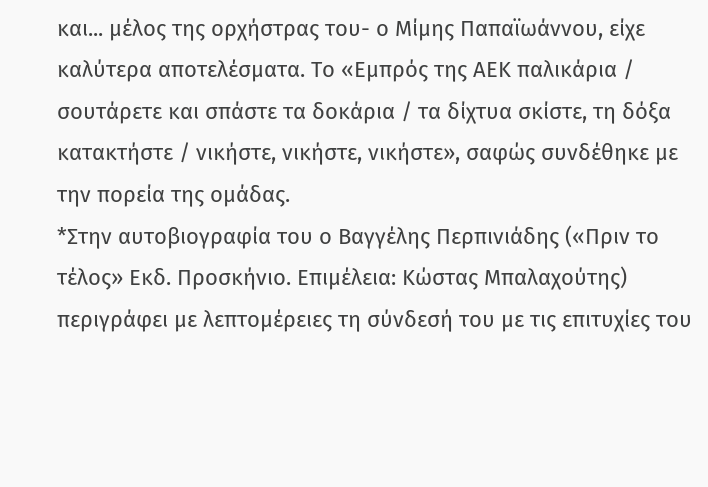και... μέλος της ορχήστρας του- ο Μίμης Παπαϊωάννου, είχε καλύτερα αποτελέσματα. Το «Εμπρός της ΑΕΚ παλικάρια / σουτάρετε και σπάστε τα δοκάρια / τα δίχτυα σκίστε, τη δόξα κατακτήστε / νικήστε, νικήστε, νικήστε», σαφώς συνδέθηκε με την πορεία της ομάδας.
*Στην αυτοβιογραφία του ο Βαγγέλης Περπινιάδης («Πριν το τέλος» Εκδ. Προσκήνιο. Επιμέλεια: Κώστας Μπαλαχούτης) περιγράφει με λεπτομέρειες τη σύνδεσή του με τις επιτυχίες του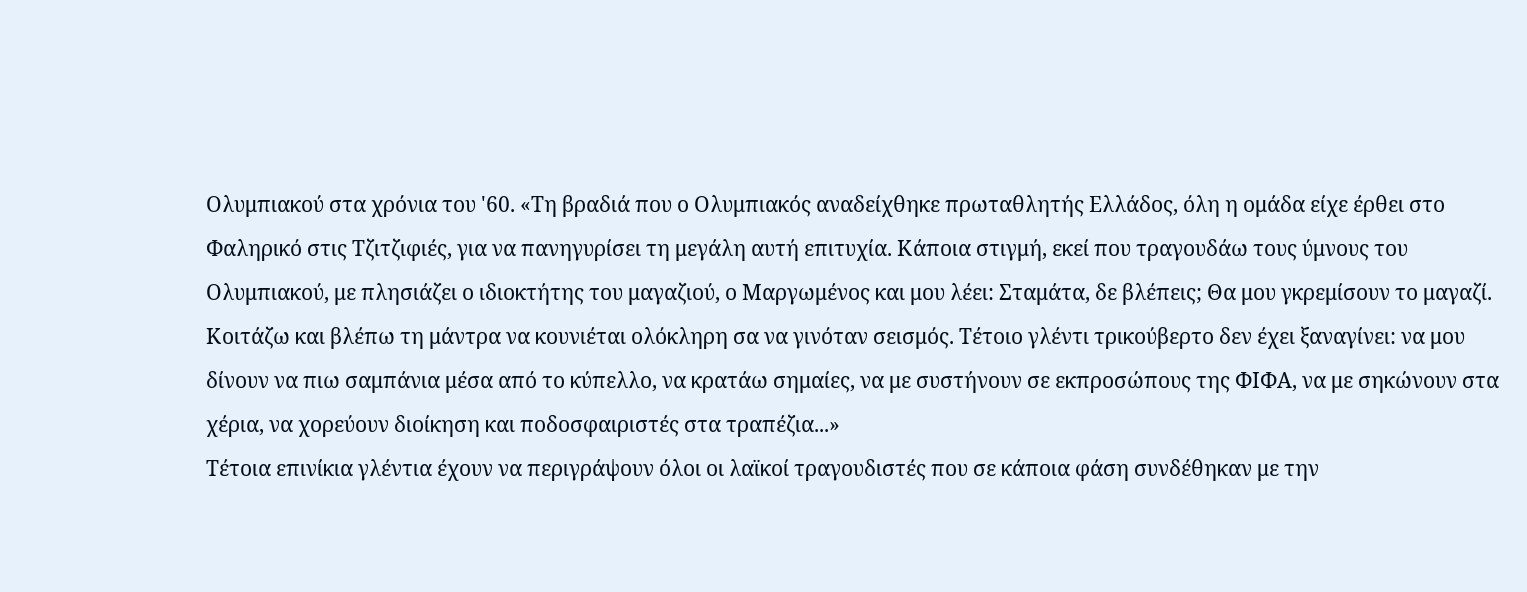Ολυμπιακού στα χρόνια του '60. «Τη βραδιά που ο Ολυμπιακός αναδείχθηκε πρωταθλητής Ελλάδος, όλη η ομάδα είχε έρθει στο Φαληρικό στις Τζιτζιφιές, για να πανηγυρίσει τη μεγάλη αυτή επιτυχία. Κάποια στιγμή, εκεί που τραγουδάω τους ύμνους του Ολυμπιακού, με πλησιάζει ο ιδιοκτήτης του μαγαζιού, ο Μαργωμένος και μου λέει: Σταμάτα, δε βλέπεις; Θα μου γκρεμίσουν το μαγαζί. Κοιτάζω και βλέπω τη μάντρα να κουνιέται ολόκληρη σα να γινόταν σεισμός. Τέτοιο γλέντι τρικούβερτο δεν έχει ξαναγίνει: να μου δίνουν να πιω σαμπάνια μέσα από το κύπελλο, να κρατάω σημαίες, να με συστήνουν σε εκπροσώπους της ΦΙΦΑ, να με σηκώνουν στα χέρια, να χορεύουν διοίκηση και ποδοσφαιριστές στα τραπέζια...»
Τέτοια επινίκια γλέντια έχουν να περιγράψουν όλοι οι λαϊκοί τραγουδιστές που σε κάποια φάση συνδέθηκαν με την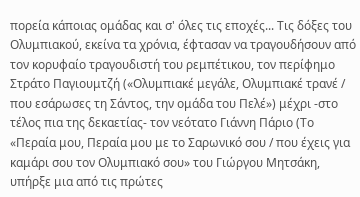πορεία κάποιας ομάδας και σ' όλες τις εποχές... Τις δόξες του Ολυμπιακού, εκείνα τα χρόνια, έφτασαν να τραγουδήσουν από τον κορυφαίο τραγουδιστή του ρεμπέτικου, τον περίφημο Στράτο Παγιουμτζή («Ολυμπιακέ μεγάλε, Ολυμπιακέ τρανέ / που εσάρωσες τη Σάντος, την ομάδα του Πελέ») μέχρι -στο τέλος πια της δεκαετίας- τον νεότατο Γιάννη Πάριο (Το «Περαία μου, Περαία μου με το Σαρωνικό σου / που έχεις για καμάρι σου τον Ολυμπιακό σου» του Γιώργου Μητσάκη, υπήρξε μια από τις πρώτες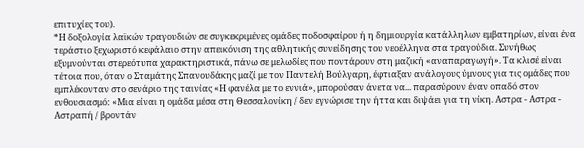επιτυχίες του).
*Η δοξολογία λαϊκών τραγουδιών σε συγκεκριμένες ομάδες ποδοσφαίρου ή η δημιουργία κατάλληλων εμβατηρίων, είναι ένα τεράστιο ξεχωριστό κεφάλαιο στην απεικόνιση της αθλητικής συνείδησης του νεοέλληνα στα τραγούδια. Συνήθως εξυμνούνται στερεότυπα χαρακτηριστικά, πάνω σε μελωδίες που ποντάρουν στη μαζική «αναπαραγωγή». Τα κλισέ είναι τέτοια που, όταν ο Σταμάτης Σπανουδάκης μαζί με τον Παντελή Βούλγαρη, έφτιαξαν ανάλογους ύμνους για τις ομάδες που εμπλέκονταν στο σενάριο της ταινίας «Η φανέλα με το εννιά», μπορούσαν άνετα να... παρασύρουν έναν οπαδό στον ενθουσιασμό: «Μια είναι η ομάδα μέσα στη Θεσσαλονίκη / δεν εγνώρισε την ήττα και διψάει για τη νίκη. Αστρα - Αστρα - Αστραπή / βροντάν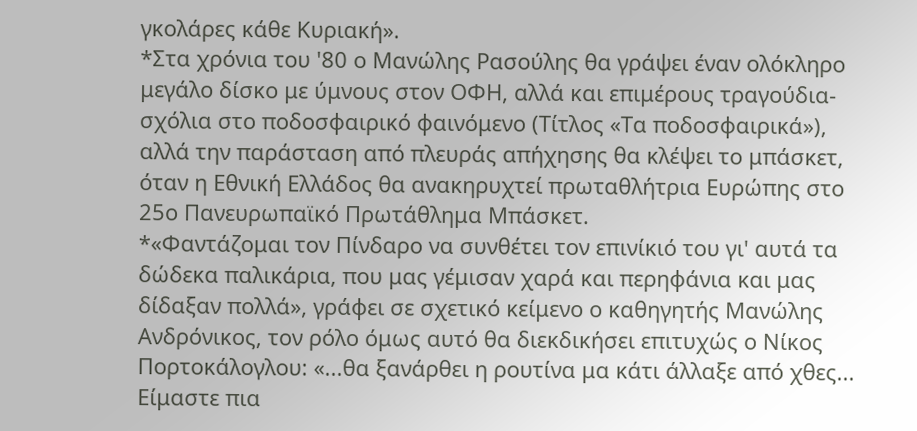γκολάρες κάθε Κυριακή».
*Στα χρόνια του '80 ο Μανώλης Ρασούλης θα γράψει έναν ολόκληρο μεγάλο δίσκο με ύμνους στον ΟΦΗ, αλλά και επιμέρους τραγούδια-σχόλια στο ποδοσφαιρικό φαινόμενο (Τίτλος «Τα ποδοσφαιρικά»), αλλά την παράσταση από πλευράς απήχησης θα κλέψει το μπάσκετ, όταν η Εθνική Ελλάδος θα ανακηρυχτεί πρωταθλήτρια Ευρώπης στο 25ο Πανευρωπαϊκό Πρωτάθλημα Μπάσκετ.
*«Φαντάζομαι τον Πίνδαρο να συνθέτει τον επινίκιό του γι' αυτά τα δώδεκα παλικάρια, που μας γέμισαν χαρά και περηφάνια και μας δίδαξαν πολλά», γράφει σε σχετικό κείμενο ο καθηγητής Μανώλης Ανδρόνικος, τον ρόλο όμως αυτό θα διεκδικήσει επιτυχώς ο Νίκος Πορτοκάλογλου: «...θα ξανάρθει η ρουτίνα μα κάτι άλλαξε από χθες... Είμαστε πια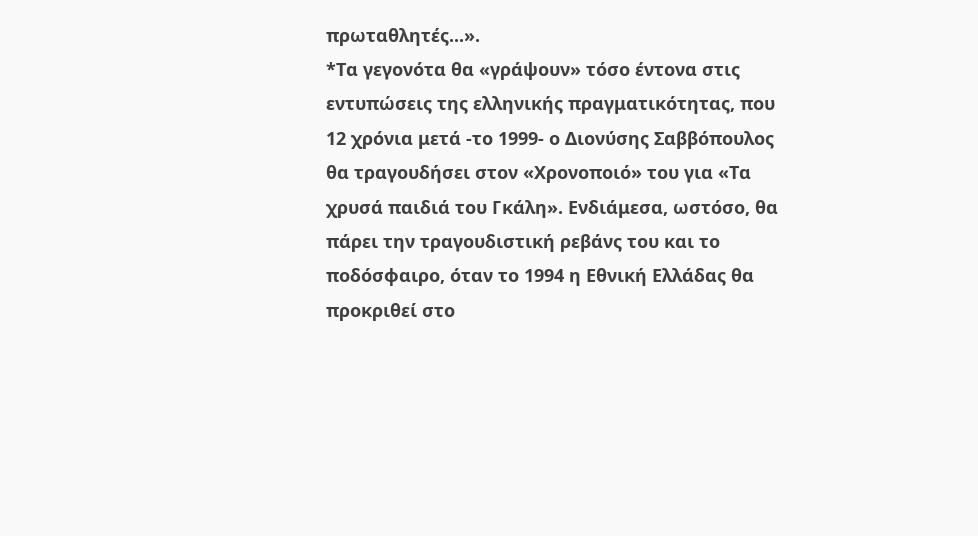πρωταθλητές...».
*Τα γεγονότα θα «γράψουν» τόσο έντονα στις εντυπώσεις της ελληνικής πραγματικότητας, που 12 χρόνια μετά -το 1999- ο Διονύσης Σαββόπουλος θα τραγουδήσει στον «Χρονοποιό» του για «Τα χρυσά παιδιά του Γκάλη». Ενδιάμεσα, ωστόσο, θα πάρει την τραγουδιστική ρεβάνς του και το ποδόσφαιρο, όταν το 1994 η Εθνική Ελλάδας θα προκριθεί στο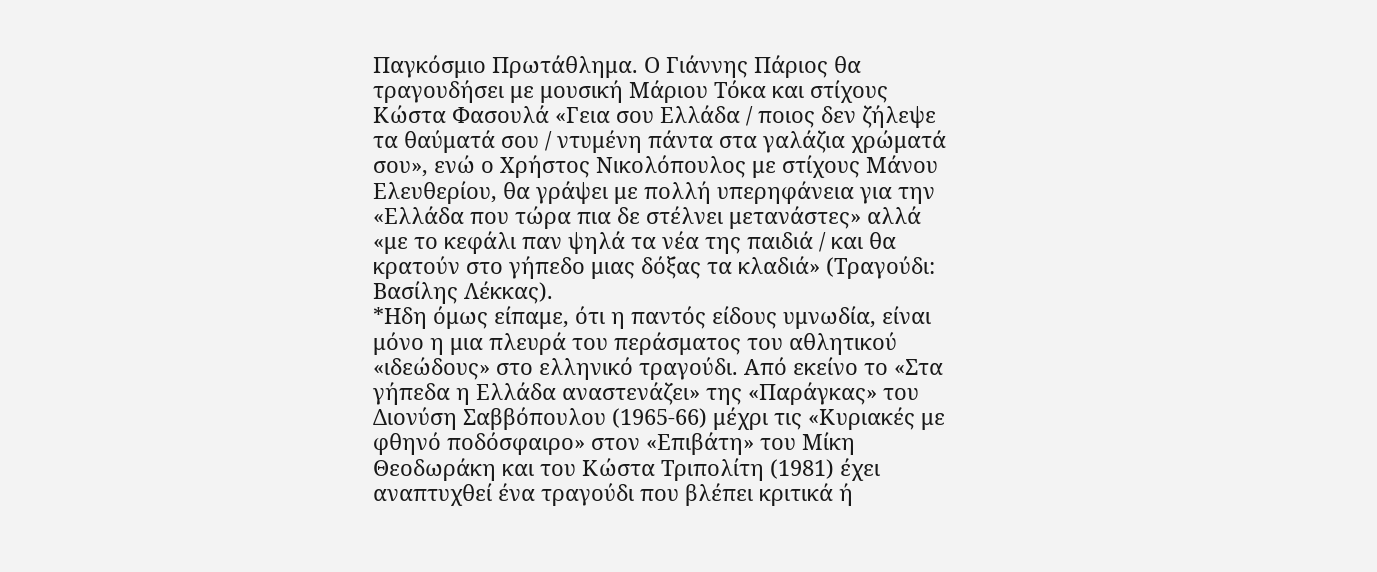Παγκόσμιο Πρωτάθλημα. Ο Γιάννης Πάριος θα τραγουδήσει με μουσική Μάριου Τόκα και στίχους Κώστα Φασουλά «Γεια σου Ελλάδα / ποιος δεν ζήλεψε τα θαύματά σου / ντυμένη πάντα στα γαλάζια χρώματά σου», ενώ ο Χρήστος Νικολόπουλος με στίχους Μάνου Ελευθερίου, θα γράψει με πολλή υπερηφάνεια για την «Ελλάδα που τώρα πια δε στέλνει μετανάστες» αλλά «με το κεφάλι παν ψηλά τα νέα της παιδιά / και θα κρατούν στο γήπεδο μιας δόξας τα κλαδιά» (Τραγούδι: Βασίλης Λέκκας).
*Ηδη όμως είπαμε, ότι η παντός είδους υμνωδία, είναι μόνο η μια πλευρά του περάσματος του αθλητικού «ιδεώδους» στο ελληνικό τραγούδι. Από εκείνο το «Στα γήπεδα η Ελλάδα αναστενάζει» της «Παράγκας» του Διονύση Σαββόπουλου (1965-66) μέχρι τις «Κυριακές με φθηνό ποδόσφαιρο» στον «Επιβάτη» του Μίκη Θεοδωράκη και του Κώστα Τριπολίτη (1981) έχει αναπτυχθεί ένα τραγούδι που βλέπει κριτικά ή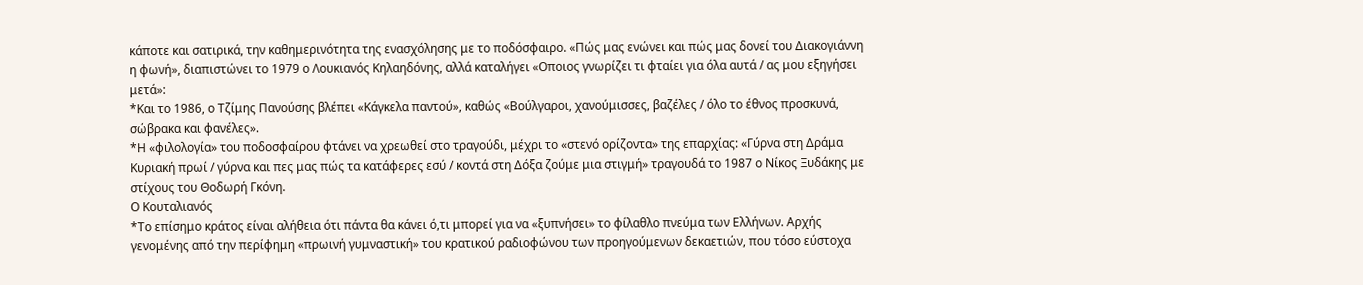κάποτε και σατιρικά, την καθημερινότητα της ενασχόλησης με το ποδόσφαιρο. «Πώς μας ενώνει και πώς μας δονεί του Διακογιάννη η φωνή», διαπιστώνει το 1979 ο Λουκιανός Κηλαηδόνης, αλλά καταλήγει «Οποιος γνωρίζει τι φταίει για όλα αυτά / ας μου εξηγήσει μετά»:
*Και το 1986, ο Τζίμης Πανούσης βλέπει «Κάγκελα παντού», καθώς «Βούλγαροι, χανούμισσες, βαζέλες / όλο το έθνος προσκυνά, σώβρακα και φανέλες».
*Η «φιλολογία» του ποδοσφαίρου φτάνει να χρεωθεί στο τραγούδι, μέχρι το «στενό ορίζοντα» της επαρχίας: «Γύρνα στη Δράμα Κυριακή πρωί / γύρνα και πες μας πώς τα κατάφερες εσύ / κοντά στη Δόξα ζούμε μια στιγμή» τραγουδά το 1987 ο Νίκος Ξυδάκης με στίχους του Θοδωρή Γκόνη.
Ο Κουταλιανός
*Το επίσημο κράτος είναι αλήθεια ότι πάντα θα κάνει ό,τι μπορεί για να «ξυπνήσει» το φίλαθλο πνεύμα των Ελλήνων. Αρχής γενομένης από την περίφημη «πρωινή γυμναστική» του κρατικού ραδιοφώνου των προηγούμενων δεκαετιών, που τόσο εύστοχα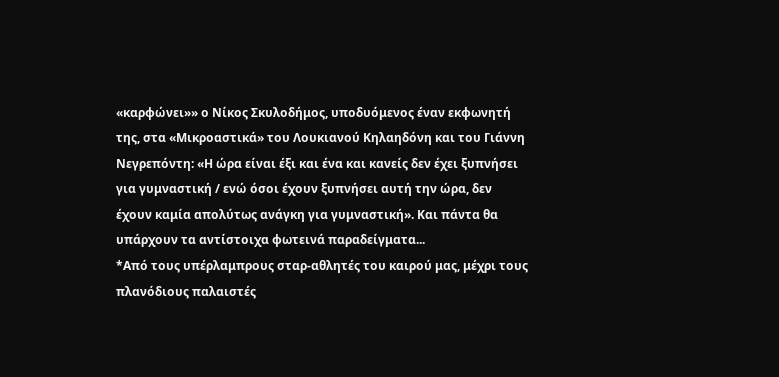«καρφώνει»» ο Νίκος Σκυλοδήμος, υποδυόμενος έναν εκφωνητή της, στα «Μικροαστικά» του Λουκιανού Κηλαηδόνη και του Γιάννη Νεγρεπόντη: «Η ώρα είναι έξι και ένα και κανείς δεν έχει ξυπνήσει για γυμναστική / ενώ όσοι έχουν ξυπνήσει αυτή την ώρα, δεν έχουν καμία απολύτως ανάγκη για γυμναστική». Και πάντα θα υπάρχουν τα αντίστοιχα φωτεινά παραδείγματα...
*Από τους υπέρλαμπρους σταρ-αθλητές του καιρού μας, μέχρι τους πλανόδιους παλαιστές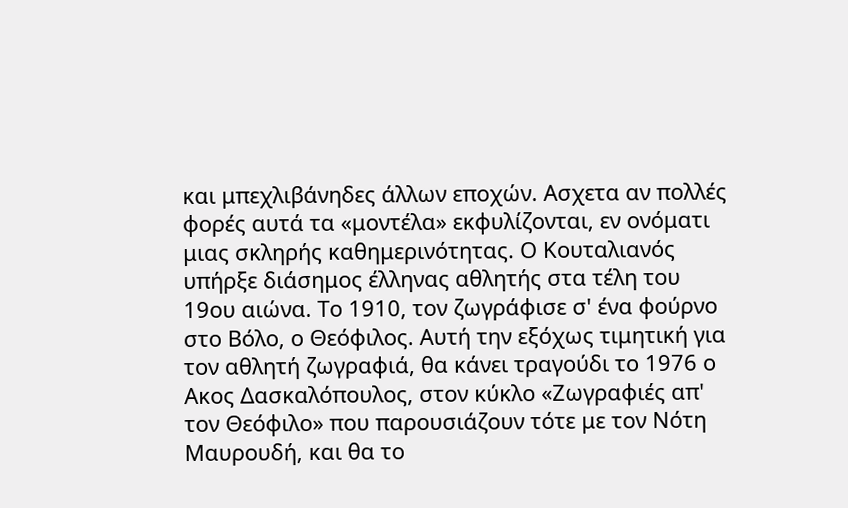και μπεχλιβάνηδες άλλων εποχών. Ασχετα αν πολλές φορές αυτά τα «μοντέλα» εκφυλίζονται, εν ονόματι μιας σκληρής καθημερινότητας. Ο Κουταλιανός υπήρξε διάσημος έλληνας αθλητής στα τέλη του 19ου αιώνα. Το 1910, τον ζωγράφισε σ' ένα φούρνο στο Βόλο, ο Θεόφιλος. Αυτή την εξόχως τιμητική για τον αθλητή ζωγραφιά, θα κάνει τραγούδι το 1976 ο Ακος Δασκαλόπουλος, στον κύκλο «Ζωγραφιές απ' τον Θεόφιλο» που παρουσιάζουν τότε με τον Νότη Μαυρουδή, και θα το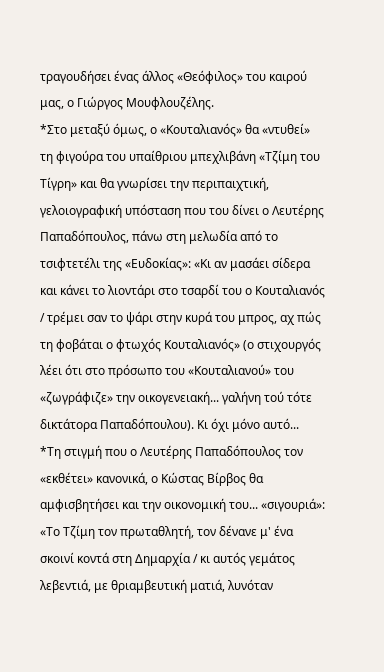τραγουδήσει ένας άλλος «Θεόφιλος» του καιρού μας, ο Γιώργος Μουφλουζέλης.
*Στο μεταξύ όμως, ο «Κουταλιανός» θα «ντυθεί» τη φιγούρα του υπαίθριου μπεχλιβάνη «Τζίμη του Τίγρη» και θα γνωρίσει την περιπαιχτική, γελοιογραφική υπόσταση που του δίνει ο Λευτέρης Παπαδόπουλος, πάνω στη μελωδία από το τσιφτετέλι της «Ευδοκίας»: «Κι αν μασάει σίδερα και κάνει το λιοντάρι στο τσαρδί του ο Κουταλιανός / τρέμει σαν το ψάρι στην κυρά του μπρος, αχ πώς τη φοβάται ο φτωχός Κουταλιανός» (ο στιχουργός λέει ότι στο πρόσωπο του «Κουταλιανού» του «ζωγράφιζε» την οικογενειακή... γαλήνη τού τότε δικτάτορα Παπαδόπουλου). Κι όχι μόνο αυτό...
*Τη στιγμή που ο Λευτέρης Παπαδόπουλος τον «εκθέτει» κανονικά, ο Κώστας Βίρβος θα αμφισβητήσει και την οικονομική του... «σιγουριά»: «Το Τζίμη τον πρωταθλητή, τον δένανε μ' ένα σκοινί κοντά στη Δημαρχία / κι αυτός γεμάτος λεβεντιά, με θριαμβευτική ματιά, λυνόταν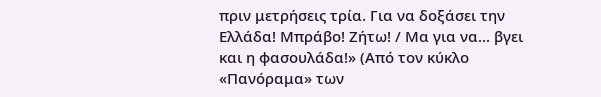πριν μετρήσεις τρία. Για να δοξάσει την Ελλάδα! Μπράβο! Ζήτω! / Μα για να... βγει και η φασουλάδα!» (Από τον κύκλο «Πανόραμα» των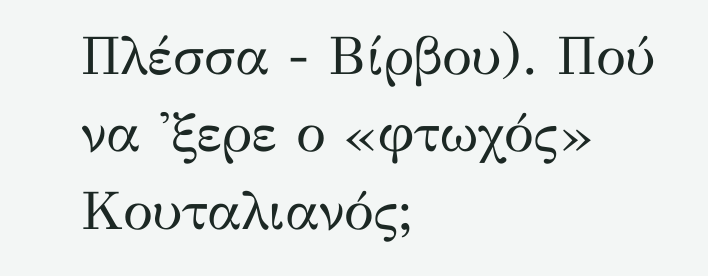Πλέσσα - Βίρβου). Πού να 'ξερε ο «φτωχός» Κουταλιανός;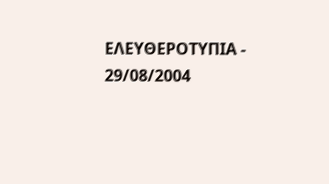ΕΛΕΥΘΕΡΟΤΥΠΙΑ - 29/08/2004